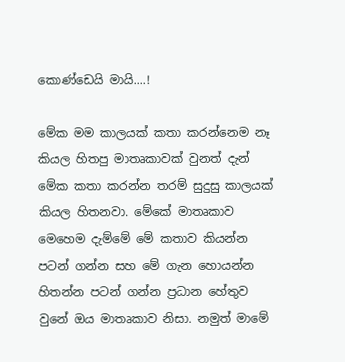කොණ්ඩෙයි මායි....!

මේක මම කාලයක් කතා කරන්නෙම නෑ කියල හිතපු මාතෘකාවක් වුනත් දැන් මේක කතා කරන්න තරම් සුදුසු කාලයක් කියල හිතනවා. මේකේ මාතෘකාව මෙහෙම දැම්මේ මේ කතාව කියන්න පටන් ගන්න සහ මේ ගැන හොයන්න හිතන්න පටන් ගන්න ප්‍රධාන හේතුව වුනේ ඔය මාතෘකාව නිසා. නමුත් මාමේ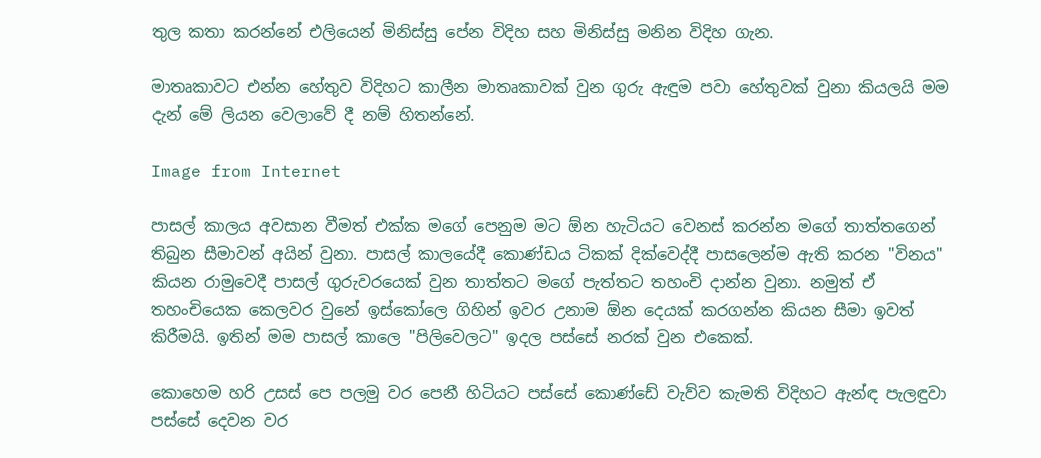තුල කතා කරන්නේ එලියෙන් මිනිස්සු පේන විදිහ සහ මිනිස්සු මනින විදිහ ගැන.

මාතෘකාවට එන්න හේතුව විදිහට කාලීන මාතෘකාවක් වුන ගුරු ඇඳුම පවා හේතුවක් වුනා කියලයි මම දැන් මේ ලියන වෙලාවේ දී නම් හිතන්නේ.

Image from Internet

පාසල් කාලය අවසාන වීමත් එක්ක මගේ පෙනුම මට ඕන හැටියට වෙනස් කරන්න මගේ තාත්තගෙන් තිබුන සීමාවන් අයින් වුනා. පාසල් කාලයේදී කොණ්ඩය ටිකක් දික්වෙද්දී පාසලෙන්ම ඇති කරන "විනය" කියන රාමුවෙදී පාසල් ගුරුවරයෙක් වුන තාත්තට මගේ පැත්තට තහංචි දාන්න වුනා. නමුත් ඒ තහංචියෙක කෙලවර වුනේ ඉස්කෝලෙ ගිහින් ඉවර උනාම ඕන දෙයක් කරගන්න කියන සීමා ඉවත් කිරීමයි. ඉතින් මම පාසල් කාලෙ "පිලිවෙලට" ඉදල පස්සේ නරක් වුන එකෙක්.

කොහෙම හරි උසස් පෙ පලමු වර පෙනී හිටියට පස්සේ කොණ්ඩේ වැව්ව කැමති විදිහට ඇන්ඳ පැලඳුවා පස්සේ දෙවන වර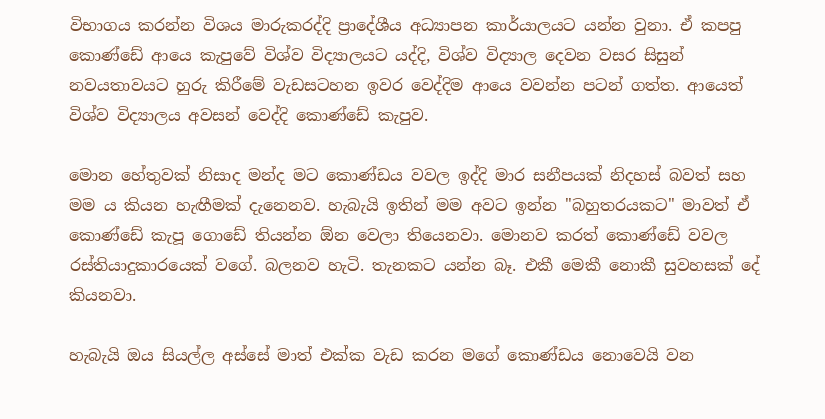විභාගය කරන්න විශය මාරුකරද්දි ප්‍රාදේශීය අධ්‍යාපන කාර්යාලයට යන්න වුනා. ඒ කපපු කොණ්ඩේ ආයෙ කැපුවේ විශ්ව විද්‍යාලයට යද්දි, විශ්ව විද්‍යාල දෙවන වසර සිසුන් නවයතාවයට හුරු කිරීමේ වැඩසටහන ඉවර වෙද්දිම ආයෙ වවන්න පටන් ගත්ත. ආයෙත් විශ්ව විද්‍යාලය අවසන් වෙද්දි කොණ්ඩේ කැපුව.

මොන හේතුවක් නිසාද මන්ද මට කොණ්ඩය වවල ඉද්දි මාර සනීපයක් නිදහස් බවත් සහ මම ය කියන හැඟීමක් දැනෙනව. හැබැයි ඉතින් මම අවට ඉන්න "බහුතරයකට" මාවත් ඒ කොණ්ඩේ කැපූ ගොඩේ තියන්න ඕන වෙලා තියෙනවා. මොනව කරත් කොණ්ඩේ වවල රස්තියාදුකාරයෙක් වගේ. බලනව හැටි. තැනකට යන්න බෑ. එකී මෙකී නොකී සුවහසක් දේ කියනවා.

හැබැයි ඔය සියල්ල අස්සේ මාත් එක්ක වැඩ කරන මගේ කොණ්ඩය නොවෙයි වන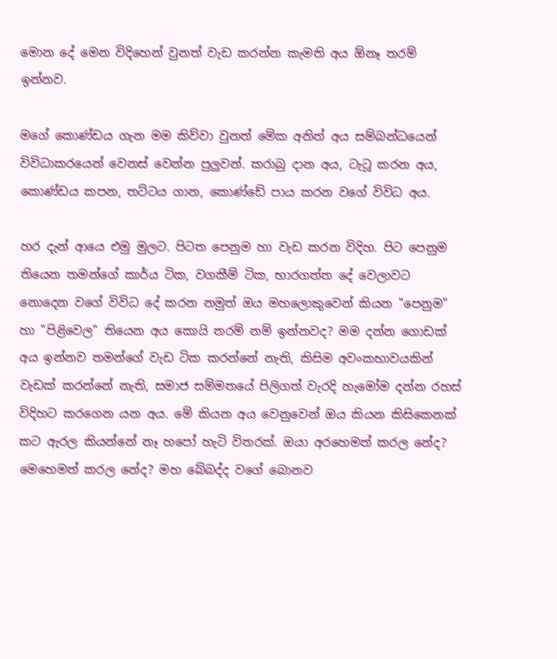මොන දේ මෙන විදිහෙන් වුනත් වැඩ කරන්න කැමති අය ඕනෑ තරම් ඉන්නව.

මගේ කොණ්ඩය ගැන මම කිව්වා වුනත් මේක අනිත් අය සම්බන්ධයෙන් විවිධාකරයෙන් වෙනස් වෙන්න පුලුවන්. කරාබු දාන අය, ටැටූ කරන අය, කොණ්ඩය කපන, තට්ටය ගාන, කොණ්ඩේ පාය කරන වගේ විවිධ අය.

හර දැන් ආයෙ එමු මුලට. පිටත පෙනුම හා වැඩ කරන විදිහ. පිට පෙනුම තියෙන තමන්ගේ කාර්ය ටික, වගකීම් ටික, භාරගත්ත දේ වෙලාවට නොදෙන වගේ විවිධ දේ කරන නමුත් ඔය මහලොකුවෙන් කියන "පෙනුම" හා "පිළිවෙල" තියෙන අය කොයි තරම් නම් ඉන්නවද? මම දන්න ගොඩක් අය ඉන්නව තමන්ගේ වැඩ ටික කරන්නේ නැති, කිසිම අවංකභාවයකින් වැඩක් කරන්නේ නැති, සමාජ සම්මතයේ පිලිගත් වැරදි හැමෝම දන්න රහස් විදිහට කරගෙන යන අය. මේ කියන අය වෙනුවෙන් ඔය කියන කිසිකෙනක් කට ඇරල කියන්නේ නෑ හපෝ හැටි විතරක්. ඔයා අරහෙමත් කරල නේද? මෙහෙමත් කරල නේද? මහ බේබද්ද වගේ බොනව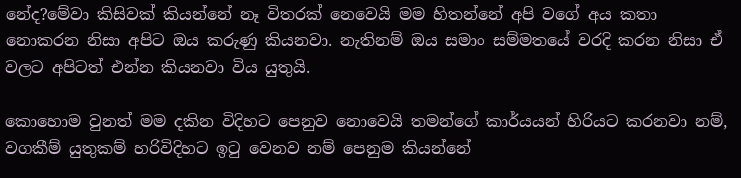නේද?මේවා කිසිවක් කියන්නේ නෑ විතරක් නෙවෙයි මම හිතන්නේ අපි වගේ අය කතා නොකරන නිසා අපිට ඔය කරුණු කියනවා. නැතිනම් ඔය සමාං සම්මතයේ වරදි කරන නිසා ඒ වලට අපිටත් එන්න කියනවා විය යුතුයි.

කොහොම වුනත් මම දකින විදිහට පෙනුව නොවෙයි තමන්ගේ කාර්යයන් හිරියට කරනවා නම්, වගකීම් යුතුකම් හරිවිදිහට ඉටු වෙනව නම් පෙනුම කියන්නේ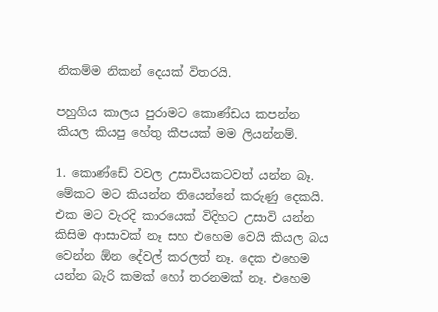නිකම්ම නිකන් දෙයක් විතරයි.

පහුගිය කාලය පුරාමට කොණ්ඩය කපන්න කියල කියපු හේතු කීපයක් මම ලියන්නම්.

1. කොණ්ඩේ වවල උසාවියකටවත් යන්න බෑ. මේකට මට කියන්න තියෙන්නේ කරුණු දෙකයි. එක මට වැරදි කාරයෙක් විදිහට උසාවි යන්න කිසිම ආසාවක් නෑ සහ එහෙම වෙයි කියල බය වෙන්න ඕන දේවල් කරලත් නෑ. දෙක එහෙම යන්න බැරි කමක් හෝ තරනමක් නෑ. එහෙම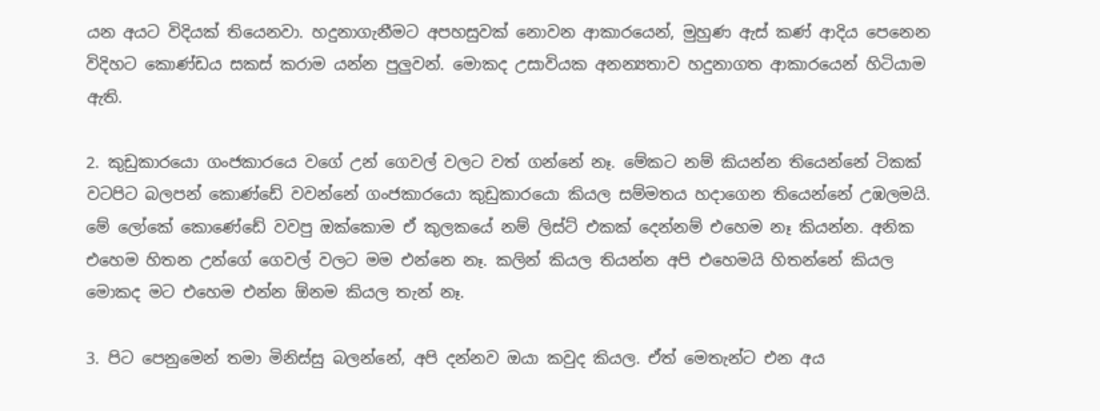යන අයට විදියක් තියෙනවා. හදුනාගැනීමට අපහසුවක් නොවන ආකාරයෙන්, මුහුණ ඇස් කණ් ආදිය පෙනෙන විදිහට කොණ්ඩය සකස් කරාම යන්න පුලුවන්. මොකද උසාවියක අනන්‍යතාව හදුනාගත ආකාරයෙන් හිටියාම ඇති.

2. කුඩුකාරයො ගංජකාරයෙ වගේ උන් ගෙවල් වලට වත් ගන්නේ නෑ. මේකට නම් කියන්න තියෙන්නේ ටිකක් වටපිට බලපන් කොණ්ඩේ වවන්නේ ගංජකාරයො කුඩුකාරයො කියල සම්මතය හදාගෙන තියෙන්නේ උඹලමයි. මේ ලෝකේ කොණේඩේ වවපු ඔක්කොම ඒ කුලකයේ නම් ලිස්ට් එකක් දෙන්නම් එහෙම නෑ කියන්න. අනික එහෙම හිතන උන්ගේ ගෙවල් වලට මම එන්නෙ නෑ. කලින් කියල තියන්න අපි එහෙමයි හිතන්නේ කියල මොකද මට එහෙම එන්න ඕනම කියල තැන් නෑ.

3. පිට පෙනුමෙන් තමා මිනිස්සු බලන්නේ, අපි දන්නව ඔයා කවුද කියල. ඒත් මෙතැන්ට එන අය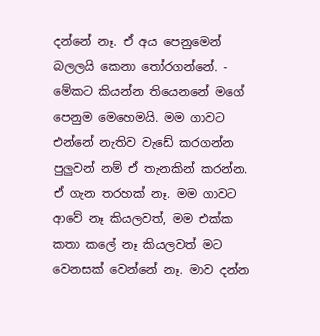දන්නේ නෑ. ඒ අය පෙනුමෙන් බලලයි කෙනා තෝරගන්නේ. - මේකට කියන්න තියෙනනේ මගේ පෙනුම මෙහෙමයි. මම ගාවට එන්නේ නැතිව වැඩේ කරගන්න පුලුවන් නම් ඒ තැනකින් කරන්න. ඒ ගැන තරහක් නෑ. මම ගාවට ආවේ නෑ කියලවත්, මම එක්ක කතා කලේ නෑ කියලවත් මට වෙනසක් වෙන්නේ නෑ. මාව දන්න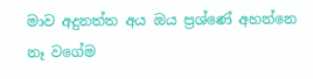මාව අදුනත්ත අය ඔය ප්‍රශ්ණේ අහන්නෙ නෑ වගේම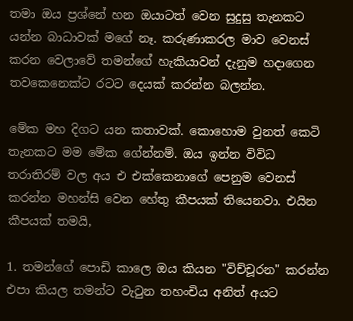තමා ඔය ප්‍රශ්නේ හන ඔයාටත් වෙන සුදුසු තැනකට යන්න බාධාවක් මගේ නෑ. කරුණාකරල මාව වෙනස් කරන වෙලාවේ තමන්ගේ හැකියාවන් දැනුම හදාගෙන තවකෙනෙක්ට රටට දෙයක් කරන්න බලන්න.

මේක මහ දිගට යන කතාවක්. කොහොම වුනත් කෙටි තැනකට මම මේක ගේන්නම්. ඔය ඉන්න විවිධ තරාතිරම් වල අය එ එක්කෙනාගේ පෙනුම වෙනස් කරන්න මහන්සි වෙන හේතු කීපයක් තියෙනවා. එයින කීපයක් තමයි,

1. තමන්ගේ පොඩි කාලෙ ඔය කියන "විච්චූරන" කරන්න එපා කියල තමන්ට වැටුන තහංචිය අනිත් අයට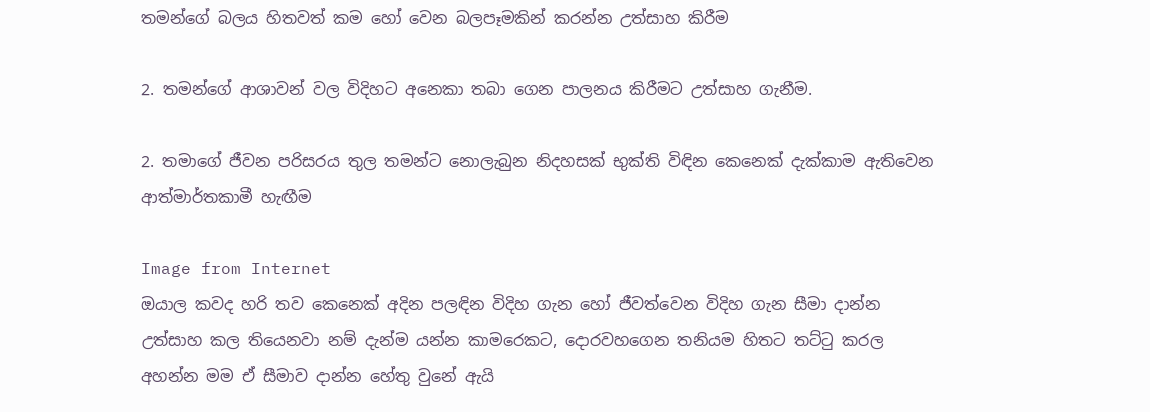තමන්ගේ බලය හිතවත් කම හෝ වෙන බලපෑමකින් කරන්න උත්සාහ කිරීම

2. තමන්ගේ ආශාවන් වල විදිහට අනෙකා තබා ගෙන පාලනය කිරීමට උත්සාහ ගැනීම.

2. තමාගේ ජීවන පරිසරය තුල තමන්ට නොලැබුන නිදහසක් භුක්ති විඳින කෙනෙක් දැක්කාම ඇතිවෙන ආත්මාර්තකාමී හැඟීම

Image from Internet
ඔයාල කවද හරි තව කෙනෙක් අදින පලඳින විදිහ ගැන හෝ ජීවත්වෙන විදිහ ගැන සීමා දාන්න උත්සාහ කල තියෙනවා නම් දැන්ම යන්න කාමරෙකට, දොරවහගෙන තනියම හිතට තට්ටු කරල අහන්න මම ඒ සීමාව දාන්න හේතු වුනේ ඇයි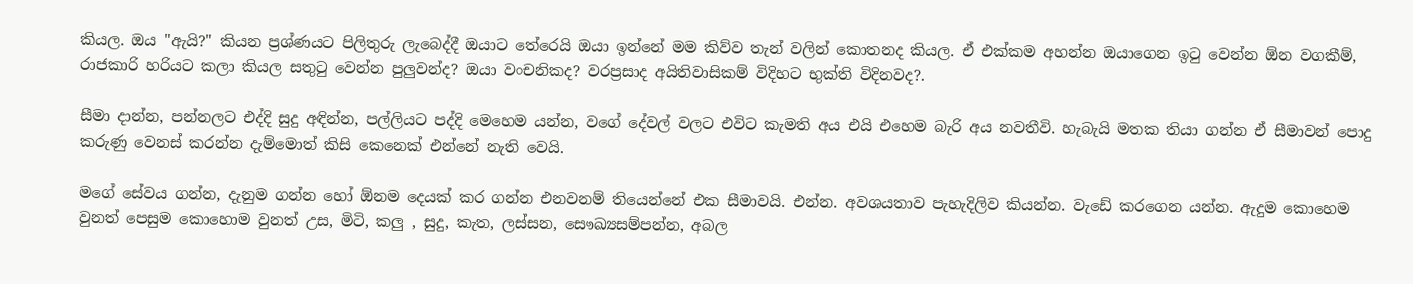කියල. ඔය "ඇයි?" කියන ප්‍රශ්ණයට පිලිතුරු ලැබෙද්දී ඔයාට තේරෙයි ඔයා ඉන්නේ මම කිව්ව තැන් වලින් කොතනද කියල. ඒ එක්කම අහන්න ඔයාගෙන ඉටු වෙන්න ඕන වගකීම්, රාජකාරි හරියට කලා කියල සතුටු වෙන්න පුලුවන්ද? ඔයා වංචනිකද? වරප්‍රසාද අයිතිවාසිකම් විදිහට භුක්ති විදිනවද?.

සීමා දාන්න, පන්නලට එද්දි සුදු අඳින්න, පල්ලියට පද්දි මෙහෙම යන්න, වගේ දේවල් වලට එවිට කැමති අය එයි එහෙම බැරි අය නවතීවි. හැබැයි මතක තියා ගන්න ඒ සීමාවන් පොදු කරුණු වෙනස් කරන්න දැම්මොත් කිසි කෙනෙක් එන්නේ නැති වෙයි.

මගේ සේවය ගන්න, දැනුම ගන්න හෝ ඕනම දෙයක් කර ගන්න එනවනම් තියෙන්නේ එක සීමාවයි. එන්න. අවශයතාව පැහැදිලිව කියන්න. වැඩේ කරගෙන යන්න. ඇදුම කොහෙම වුනත් පෙසුම කොහොම වුනත් උස, මිටි, කලු , සුදු, කැත, ලස්සන, සෞඛ්‍යසම්පන්න, අබල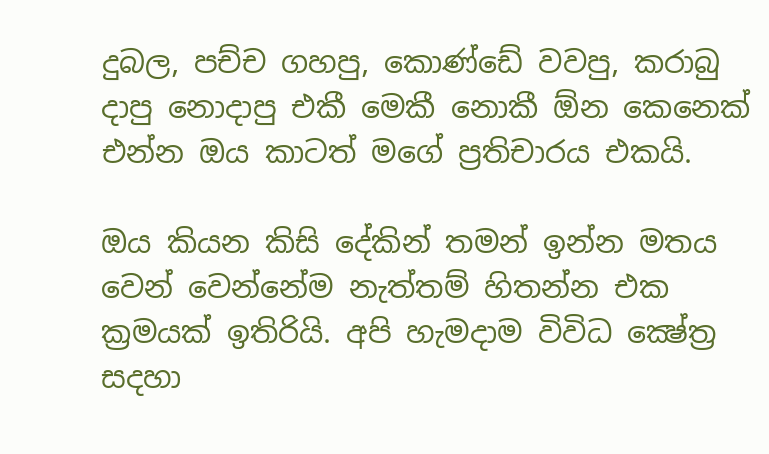දුබල, පච්ච ගහපු, කොණ්ඩේ වවපු, කරාබු දාපු නොදාපු එකී මෙකී නොකී ඕන කෙනෙක් එන්න ඔය කාටත් මගේ ප්‍රතිචාරය එකයි.

ඔය කියන කිසි දේකින් තමන් ඉන්න මතය වෙන් වෙන්නේම නැත්තම් හිතන්න එක ක්‍රමයක් ඉතිරියි. අපි හැමදාම විවිධ ක්‍ෂේත්‍ර සදහා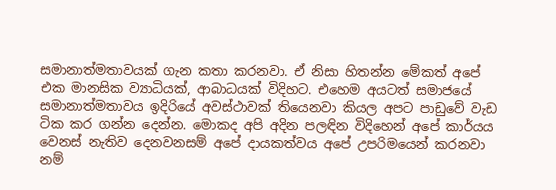සමානාත්මතාවයක් ගැන කතා කරනවා. ඒ නිසා හිතන්න මේකත් අපේ එක මානසික ව්‍යාධියක්, ආබාධයක් විදිහට. එහෙම අයටත් සමාජයේ සමානාත්මතාවය ඉදිරියේ අවස්ථාවක් තියෙනවා කියල අපට පාඩුවේ වැඩ ටික කර ගන්න දෙන්න. මොකද අපි අදින පලඳින විදිහෙන් අපේ කාර්යය වෙනස් නැතිව දෙනවනසම් අපේ දායකත්වය අපේ උපරිමයෙන් කරනවා නම්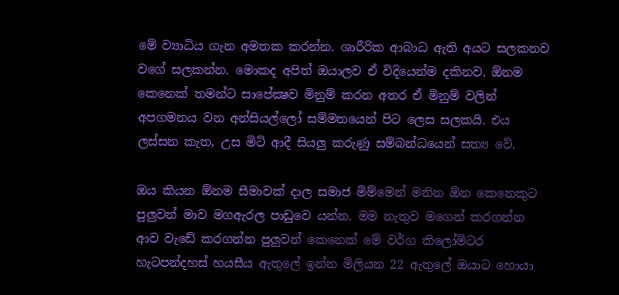මේ ව්‍යාධිය ගැන අමතක කරන්න. ශාරීරික ආබාධ ඇති අයට සලකනව  වගේ සලකන්න. මොකද අපිත් ඔයාලව ඒ විදියෙන්ම දකිනව. ඕනම කෙනෙක් තමන්ට සාපේක්‍ෂව මිනුම් කරන අතර ඒ මිනුම් වලින් අපගමනය වන අන්සියල්ලෝ සම්මතයෙන් පිට ලෙස සලකයි. එය ලස්සන කැත, උස මිටි ආදී සියලු කරුණු සම්බන්ධයෙන් සත්‍ය වේ.

ඔය කියන ඕනම සීමාවක් දාල සමාජ මිම්මෙන් මනින ඕන කෙනෙකුට පුලුවන් මාව මගඇරල පාඩුවෙ යන්න. මම නැතුව මගෙන් කරගන්න ආව වැඩේ කරගන්න පුලුවන් කෙනෙක් මේ වර්ග කිලෝමිටර හැටපන්දහස් හයසීය ඇතුලේ ඉන්න මිලියන 22 ඇතුලේ ඔයාට හොයා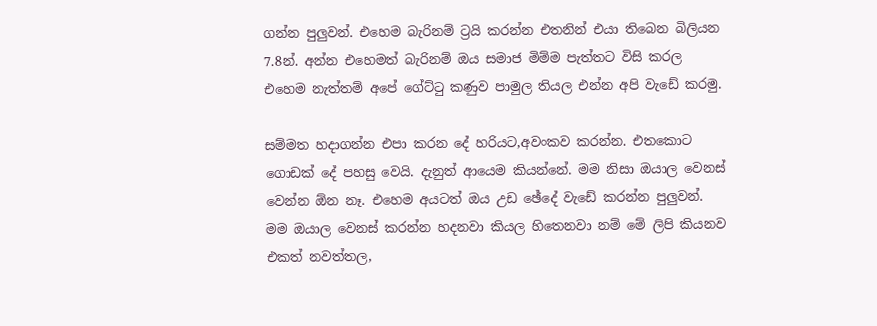ගන්න පුලුවන්. එහෙම බැරිනම් ට්‍රයි කරන්න එතනින් එයා තිබෙන බිලියන 7.8න්. අන්න එහෙමත් බැරිනම් ඔය සමාජ මිම්ම පැත්තට විසි කරල එහෙම නැත්තම් අපේ ගේට්ටු කණුව පාමුල තියල එන්න අපි වැඩේ කරමු.

සම්මත හදාගන්න එපා කරන දේ හරියට,අවංකව කරන්න. එතකොට ගොඩක් දේ පහසු වෙයි. දැනුත් ආයෙම කියන්නේ. මම නිසා ඔයාල වෙනස් වෙන්න ඕන නෑ. එහෙම අයටත් ඔය උඩ ඡේදේ වැඩේ කරන්න පුලුවන්. මම ඔයාල වෙනස් කරන්න හදනවා කියල හිතෙනවා නම් මේ ලිපි කියනව එකත් නවත්තල,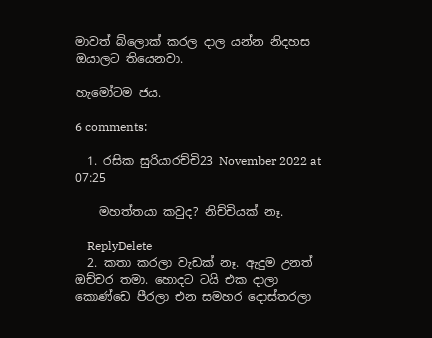මාවත් බ්ලොක් කරල දාල යන්න නිදහස ඔයාලට තියෙනවා.

හැමෝටම ජය.

6 comments:

  1. රසික සුරියාරච්චි23 November 2022 at 07:25

    මහත්තයා කවුද? නිච්චියක් නෑ.

    ReplyDelete
  2. කතා කරලා වැඩක් නෑ. ඇදුම උනත් ඔච්චර තමා. හොදට ටයි එක දාලා කොණ්ඩෙ පීරලා එන සමහර දොස්තරලා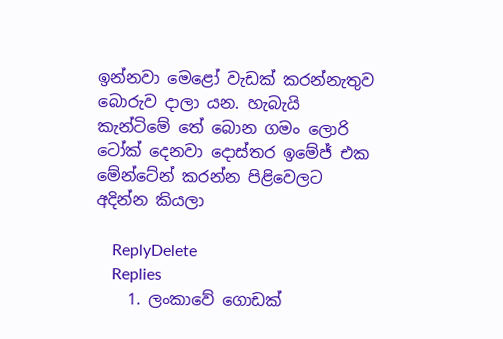ඉන්නවා මෙළෝ වැඩක් කරන්නැතුව බොරුව දාලා යන. හැබැයි කැන්ටිමේ තේ බොන ගමං ලොරි ටෝක් දෙනවා දොස්තර ඉමේජ් එක මේන්ටේන් කරන්න පිළිවෙලට අදින්න කියලා

    ReplyDelete
    Replies
    1. ලංකාවේ ගොඩක්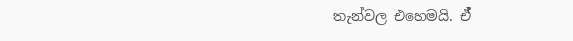තැන්වල එහෙමයි‍. ඒ්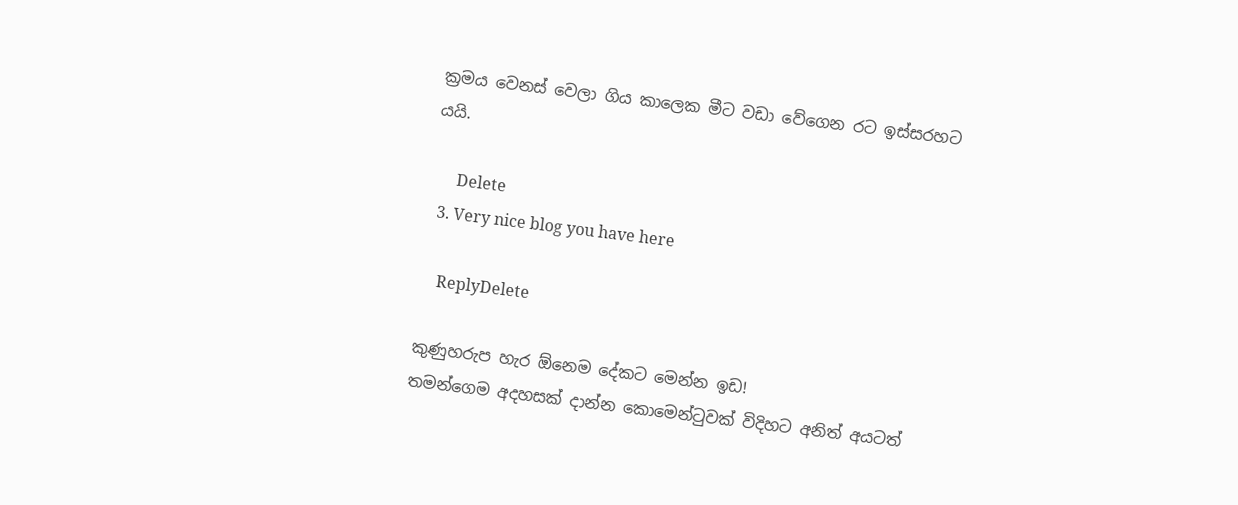ක්‍රමය වෙනස් වෙලා ගිය කාලෙක මීට වඩා වේගෙන රට ඉස්සරහට යයි.

      Delete
  3. Very nice blog you have here

    ReplyDelete

කුණුහරුප හැර ඕනෙම දේකට මෙන්න ඉඩ!
තමන්ගෙම අදහසක් දාන්න කොමෙන්ටුවක් විදිහට අනිත් අයටත්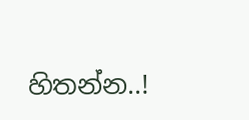හිතන්න..!